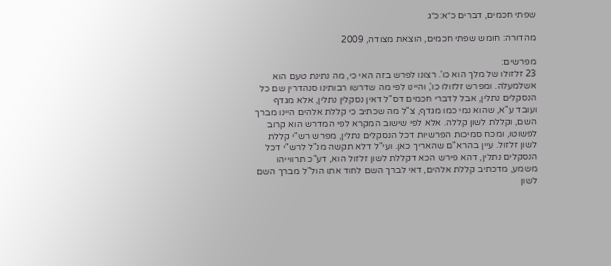שפתי חכמים, דברים כ״א:כ״ג

מהדורה: חומש שפתי חכמים, הוצאת מצודה, 2009

מפרשים:
23 זלזולו של מלך הוא כו'. רצונו לפרש בזה האי כי, מה נתינת טעם הוא אשלמעלה. ומפרש זלזולו כו', והיינו לפי מה שדרשו רבותינו סנהדרין שם כל הנסקלים נתלין, אבל לדברי חכמים דס"ל דאין נסקלין נתלין, אלא מגדף ועובד ע"א, שהוא נמי כמו מגדף, צ"ל מה שכתיב כי קללת אלהים היינו מברך השם, וקללת לשון קללה. אלא לפי שישוב המקרא לפי המדרש הוא קרוב לפשוטו, ומכח סמיכות הפרשיות דכל הנסקלים נתלין, מפרש רש"י קללת לשון זלזול. עיין בהרא"ם שהאריך כאן. ועי"ל דלא תקשה מנ"ל לרש"י דכל הנסקלים נתלין, דהא פירש הכא דקללת לשון זלזול הוא, דע"כ תרווייהו משמע, מדכתיב קללת אלהים, דאי לברך השם לחוד אתו הול"ל מברך השם לשון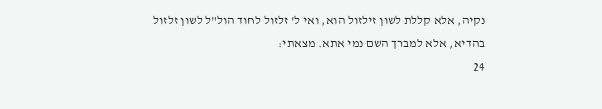נקיה, אלא קללת לשון זילזול הוא, ואי ל' זלזול לחוד הול"ל לשון זלזול בהדיא, אלא למברך השם נמי אתא. מצאתי:
24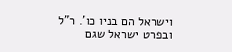וישראל הם בניו כו'. ר"ל ובפרט ישראל שגם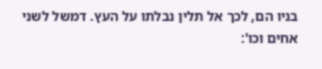בניו הם, לכך אל תלין נבלתו על העץ. דמשל לשני אחים וכו':